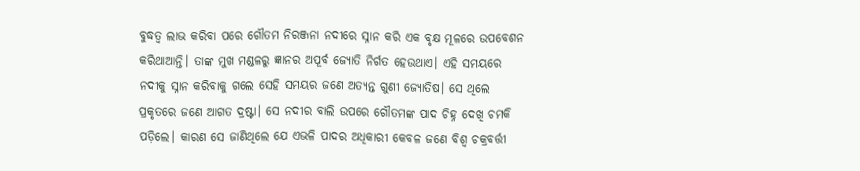ବୁଦ୍ଧତ୍ବ ଲାଭ କରିବା ପରେ ଗୌତମ ନିରଞ୍ଜନା ନଦୀରେ ସ୍ନାନ କରି ଏକ ବୃକ୍ଷ ମୂଳରେ ଉପବେଶନ କରିଥାଆନ୍ତି। ତାଙ୍କ ମୁଖ ମଣ୍ଡଳରୁ ଜ୍ଞାନର ଅପୂର୍ବ ଜ୍ୟୋତି ନିର୍ଗତ ହେଉଥାଏ। ଏହି ସମୟରେ ନଦୀକୁ ସ୍ନାନ କରିବାକୁ ଗଲେ ସେହି ସମୟର ଜଣେ ଅତ୍ୟନ୍ତ ଗୁଣୀ ଜ୍ୟୋତିଷ। ସେ ଥିଲେ ପ୍ରକୃତରେ ଜଣେ ଆଗତ ଦ୍ରଷ୍ଟା। ସେ ନଦୀର ବାଲି ଉପରେ ଗୌତମଙ୍କ ପାଦ ଚିହ୍ନ ଦେଖି ଚମକି ପଡ଼ିଲେ। କାରଣ ସେ ଜାଣିଥିଲେ ଯେ ଏଭଳି ପାଦର ଅଧିକାରୀ କେବଳ ଜଣେ ବିଶ୍ବ ଚକ୍ରବର୍ତ୍ତୀ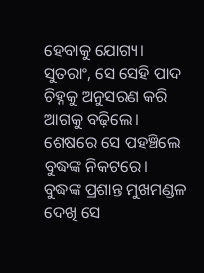ହେବାକୁ ଯୋଗ୍ୟ।
ସୁତରାଂ, ସେ ସେହି ପାଦ ଚିହ୍ନକୁ ଅନୁସରଣ କରି ଆଗକୁ ବଢ଼ିଲେ। ଶେଷରେ ସେ ପହଞ୍ଚିଲେ ବୁଦ୍ଧଙ୍କ ନିକଟରେ।
ବୁଦ୍ଧଙ୍କ ପ୍ରଶାନ୍ତ ମୁଖମଣ୍ଡଳ ଦେଖି ସେ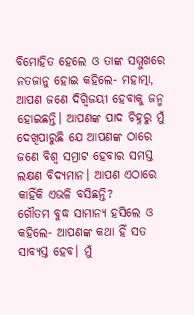ବିମୋହିତ ହେଲେ ଓ ତାଙ୍କ ସମ୍ମୁଖରେ ନତଜାନୁ ହୋଇ କହିଲେ- ମହାତ୍ମା, ଆପଣ ଜଣେ ଦିଗ୍ବିଜୟୀ ହେବାକୁ ଜନ୍ମ ହୋଇଛନ୍ତି। ଆପଣଙ୍କ ପାଦ ଚିହ୍ନରୁ ମୁଁ ଦେଖିପାରୁଛି ଯେ ଆପଣଙ୍କ ଠାରେ ଜଣେ ବିଶ୍ବ ସମ୍ରାଟ ହେବାର ସମସ୍ତ ଲକ୍ଷଣ ବିଦ୍ୟମାନ। ଆପଣ ଏଠାରେ କାହିଁକି ଏଭଳି ବସିଛନ୍ତି?
ଗୌତମ ବୁଦ୍ଧ ସାମାନ୍ୟ ହସିଲେ ଓ କହିଲେ- ଆପଣଙ୍କ କଥା ହିଁ ସତ ସାବ୍ୟସ୍ତ ହେବ। ମୁଁ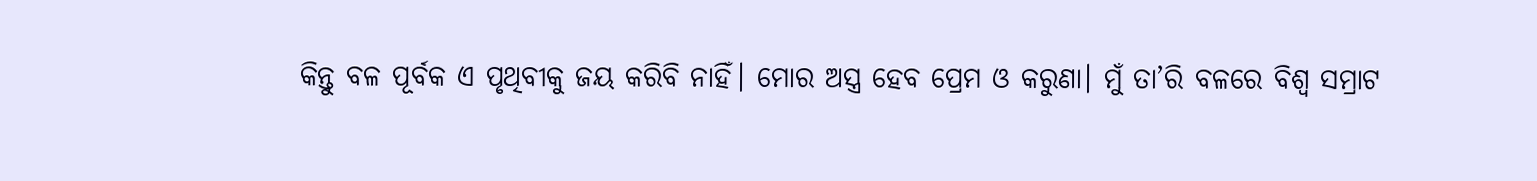କିନ୍ତୁ ବଳ ପୂର୍ବକ ଏ ପୃଥିବୀକୁ ଜୟ କରିବି ନାହିଁ। ମୋର ଅସ୍ତ୍ର ହେବ ପ୍ରେମ ଓ କରୁଣା। ମୁଁ ତା’ରି ବଳରେ ବିଶ୍ବ ସମ୍ରାଟ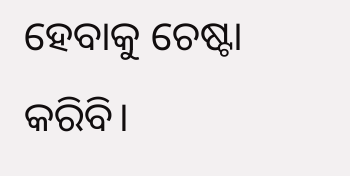ହେବାକୁ ଚେଷ୍ଟା କରିବି।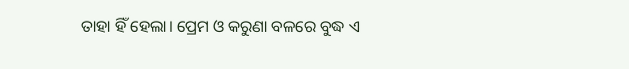ତାହା ହିଁ ହେଲା। ପ୍ରେମ ଓ କରୁଣା ବଳରେ ବୁଦ୍ଧ ଏ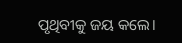ପୃଥିବୀକୁ ଜୟ କଲେ।